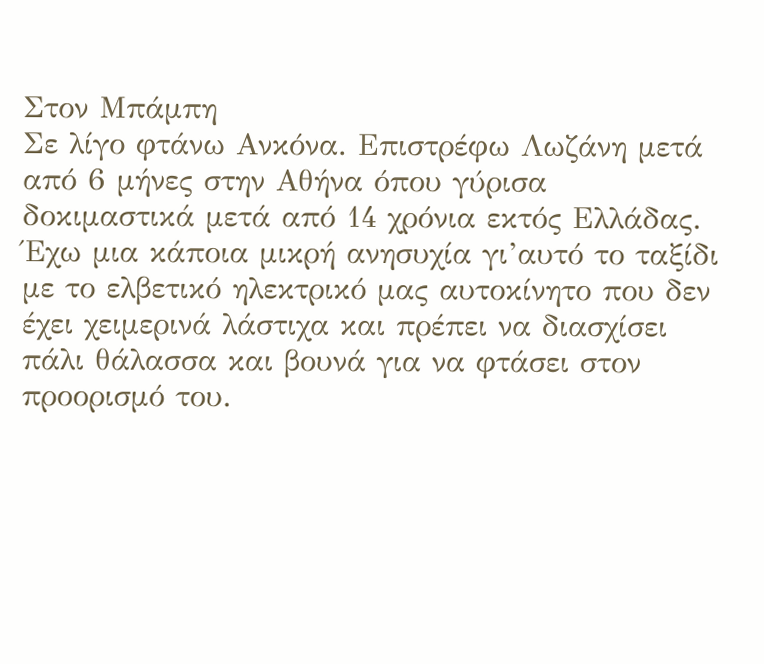Στον Μπάμπη
Σε λίγο φτάνω Ανκόνα. Επιστρέφω Λωζάνη μετά από 6 μήνες στην Αθήνα όπου γύρισα δοκιμαστικά μετά από 14 χρόνια εκτός Ελλάδας.
Έχω μια κάποια μικρή ανησυχία γι’αυτό το ταξίδι με το ελβετικό ηλεκτρικό μας αυτοκίνητο που δεν έχει χειμερινά λάστιχα και πρέπει να διασχίσει πάλι θάλασσα και βουνά για να φτάσει στον προορισμό του.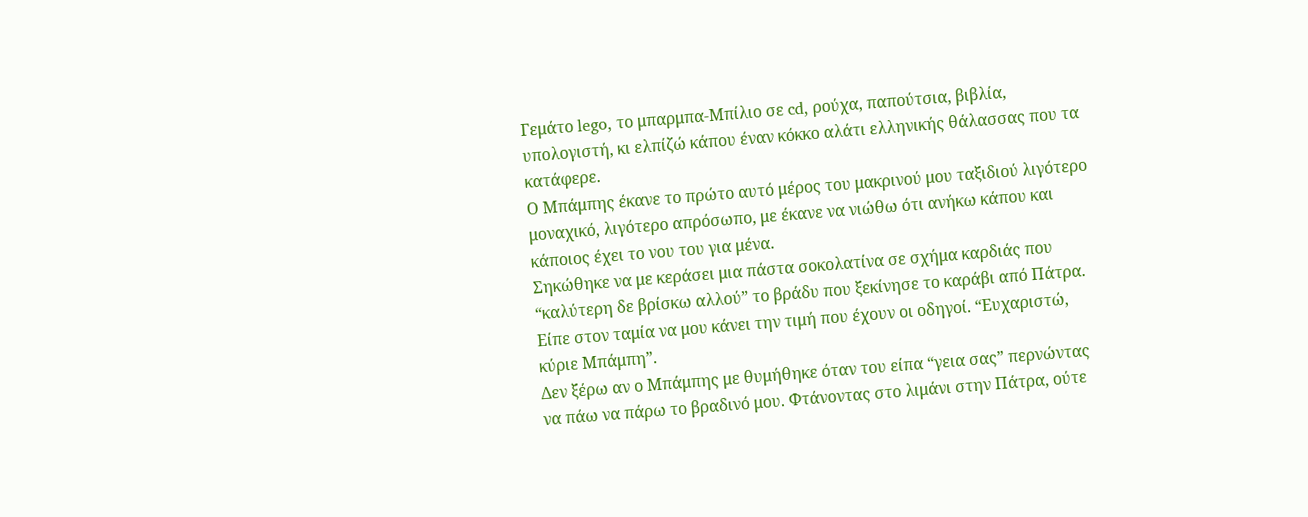Γεμάτο lego, το μπαρμπα-Μπίλιο σε cd, ρούχα, παπούτσια, βιβλία, υπολογιστή, κι ελπίζώ κάπου έναν κόκκο αλάτι ελληνικής θάλασσας που τα κατάφερε.
Ο Μπάμπης έκανε το πρώτο αυτό μέρος του μακρινού μου ταξιδιού λιγότερο μοναχικό, λιγότερο απρόσωπο, με έκανε να νιώθω ότι ανήκω κάπου και κάποιος έχει το νου του για μένα.
Σηκώθηκε να με κεράσει μια πάστα σοκολατίνα σε σχήμα καρδιάς που “καλύτερη δε βρίσκω αλλού” το βράδυ που ξεκίνησε το καράβι από Πάτρα. Είπε στον ταμία να μου κάνει την τιμή που έχουν οι οδηγοί. “Ευχαριστώ, κύριε Μπάμπη”.
Δεν ξέρω αν ο Μπάμπης με θυμήθηκε όταν του είπα “γεια σας” περνώντας να πάω να πάρω το βραδινό μου. Φτάνοντας στο λιμάνι στην Πάτρα, ούτε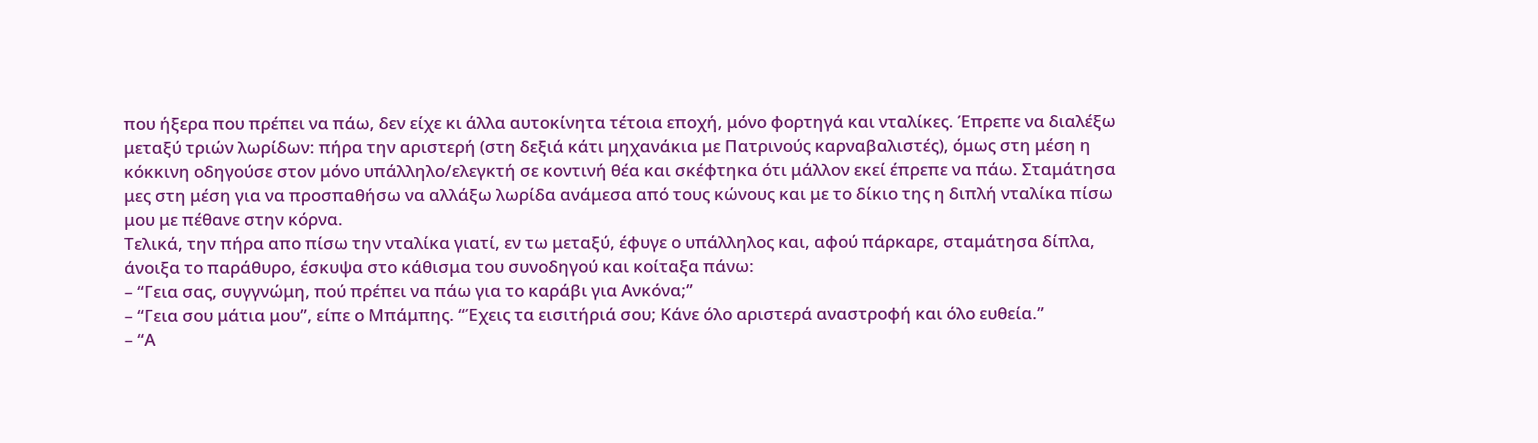που ήξερα που πρέπει να πάω, δεν είχε κι άλλα αυτοκίνητα τέτοια εποχή, μόνο φορτηγά και νταλίκες. Έπρεπε να διαλέξω μεταξύ τριών λωρίδων: πήρα την αριστερή (στη δεξιά κάτι μηχανάκια με Πατρινούς καρναβαλιστές), όμως στη μέση η κόκκινη οδηγούσε στον μόνο υπάλληλο/ελεγκτή σε κοντινή θέα και σκέφτηκα ότι μάλλον εκεί έπρεπε να πάω. Σταμάτησα μες στη μέση για να προσπαθήσω να αλλάξω λωρίδα ανάμεσα από τους κώνους και με το δίκιο της η διπλή νταλίκα πίσω μου με πέθανε στην κόρνα.
Τελικά, την πήρα απο πίσω την νταλίκα γιατί, εν τω μεταξύ, έφυγε ο υπάλληλος και, αφού πάρκαρε, σταμάτησα δίπλα, άνοιξα το παράθυρο, έσκυψα στο κάθισμα του συνοδηγού και κοίταξα πάνω:
– “Γεια σας, συγγνώμη, πού πρέπει να πάω για το καράβι για Ανκόνα;”
– “Γεια σου μάτια μου”, είπε ο Μπάμπης. “Έχεις τα εισιτήριά σου; Κάνε όλο αριστερά αναστροφή και όλο ευθεία.”
– “Α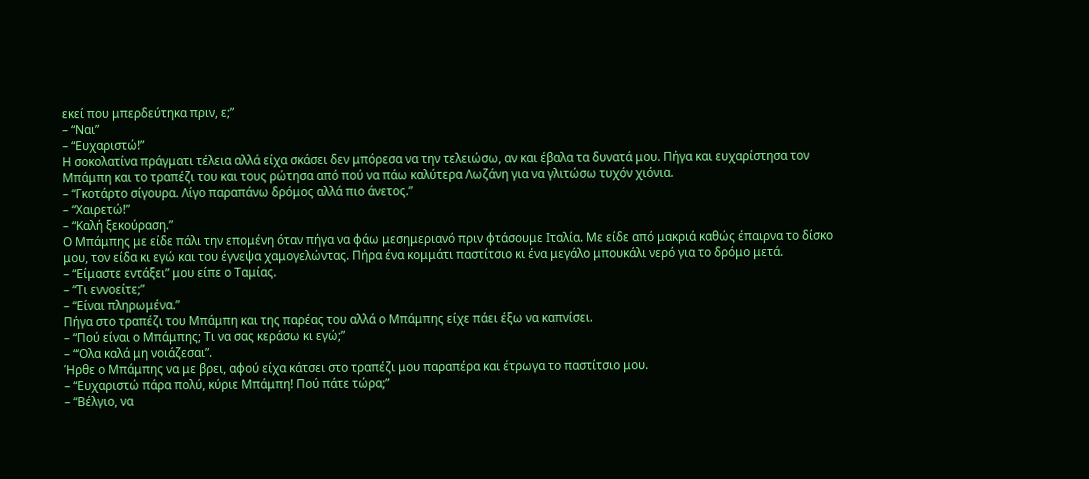εκεί που μπερδεύτηκα πριν, ε;”
– “Ναι”
– “Ευχαριστώ!”
Η σοκολατίνα πράγματι τέλεια αλλά είχα σκάσει δεν μπόρεσα να την τελειώσω, αν και έβαλα τα δυνατά μου. Πήγα και ευχαρίστησα τον Μπάμπη και το τραπέζι του και τους ρώτησα από πού να πάω καλύτερα Λωζάνη για να γλιτώσω τυχόν χιόνια.
– “Γκοτάρτο σίγουρα. Λίγο παραπάνω δρόμος αλλά πιο άνετος.”
– “Χαιρετώ!”
– “Καλή ξεκούραση.”
Ο Μπάμπης με είδε πάλι την επομένη όταν πήγα να φάω μεσημεριανό πριν φτάσουμε Ιταλία. Με είδε από μακριά καθώς έπαιρνα το δίσκο μου, τον είδα κι εγώ και του έγνεψα χαμογελώντας. Πήρα ένα κομμάτι παστίτσιο κι ένα μεγάλο μπουκάλι νερό για το δρόμο μετά.
– “Είμαστε εντάξει” μου είπε ο Ταμίας.
– “Τι εννοείτε;”
– “Είναι πληρωμένα.”
Πήγα στο τραπέζι του Μπάμπη και της παρέας του αλλά ο Μπάμπης είχε πάει έξω να καπνίσει.
– “Πού είναι ο Μπάμπης; Τι να σας κεράσω κι εγώ;”
– “‘Ολα καλά μη νοιάζεσαι”.
Ήρθε ο Μπάμπης να με βρει, αφού είχα κάτσει στο τραπέζι μου παραπέρα και έτρωγα το παστίτσιο μου.
– “Ευχαριστώ πάρα πολύ, κύριε Μπάμπη! Πού πάτε τώρα;”
– “Βέλγιο, να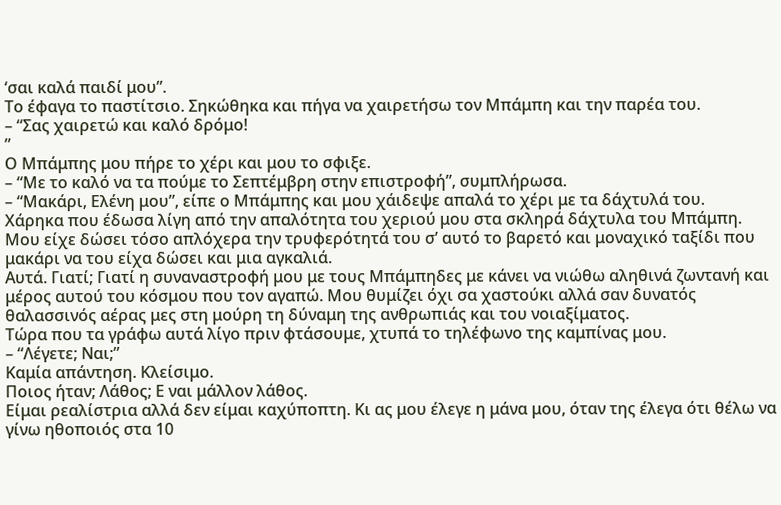‘σαι καλά παιδί μου”.
Το έφαγα το παστίτσιο. Σηκώθηκα και πήγα να χαιρετήσω τον Μπάμπη και την παρέα του.
– “Σας χαιρετώ και καλό δρόμο!
”
Ο Μπάμπης μου πήρε το χέρι και μου το σφιξε.
– “Με το καλό να τα πούμε το Σεπτέμβρη στην επιστροφή”, συμπλήρωσα.
– “Μακάρι, Ελένη μου”, είπε ο Μπάμπης και μου χάιδεψε απαλά το χέρι με τα δάχτυλά του.
Χάρηκα που έδωσα λίγη από την απαλότητα του χεριού μου στα σκληρά δάχτυλα του Μπάμπη. Μου είχε δώσει τόσο απλόχερα την τρυφερότητά του σ’ αυτό το βαρετό και μοναχικό ταξίδι που μακάρι να του είχα δώσει και μια αγκαλιά.
Αυτά. Γιατί; Γιατί η συναναστροφή μου με τους Μπάμπηδες με κάνει να νιώθω αληθινά ζωντανή και μέρος αυτού του κόσμου που τον αγαπώ. Μου θυμίζει όχι σα χαστούκι αλλά σαν δυνατός θαλασσινός αέρας μες στη μούρη τη δύναμη της ανθρωπιάς και του νοιαξίματος.
Τώρα που τα γράφω αυτά λίγο πριν φτάσουμε, χτυπά το τηλέφωνο της καμπίνας μου.
– “Λέγετε; Ναι;”
Καμία απάντηση. Κλείσιμο.
Ποιος ήταν; Λάθος; Ε ναι μάλλον λάθος.
Είμαι ρεαλίστρια αλλά δεν είμαι καχύποπτη. Κι ας μου έλεγε η μάνα μου, όταν της έλεγα ότι θέλω να γίνω ηθοποιός στα 10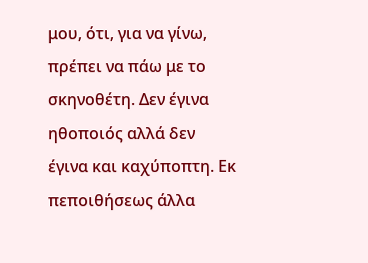μου, ότι, για να γίνω, πρέπει να πάω με το σκηνοθέτη. Δεν έγινα ηθοποιός αλλά δεν έγινα και καχύποπτη. Εκ πεποιθήσεως άλλα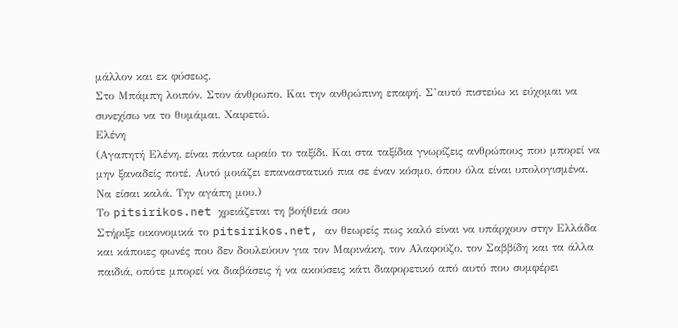μάλλον και εκ φύσεως.
Στο Μπάμπη λοιπόν. Στον άνθρωπο. Και την ανθρώπινη επαφή. Σ’αυτό πιστεύω κι εύχομαι να συνεχίσω να το θυμάμαι. Χαιρετώ.
Ελένη
(Αγαπητή Ελένη, είναι πάντα ωραίο το ταξίδι. Και στα ταξίδια γνωρίζεις ανθρώπους που μπορεί να μην ξαναδείς ποτέ. Αυτό μοιάζει επαναστατικό πια σε έναν κόσμο, όπου όλα είναι υπολογισμένα. Να είσαι καλά. Την αγάπη μου.)
Το pitsirikos.net χρειάζεται τη βοήθειά σου
Στήριξε οικονομικά το pitsirikos.net, αν θεωρείς πως καλό είναι να υπάρχουν στην Ελλάδα και κάποιες φωνές που δεν δουλεύουν για τον Μαρινάκη, τον Αλαφούζο, τον Σαββίδη και τα άλλα παιδιά, οπότε μπορεί να διαβάσεις ή να ακούσεις κάτι διαφορετικό από αυτό που συμφέρει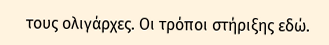τους ολιγάρχες. Οι τρόποι στήριξης εδώ.